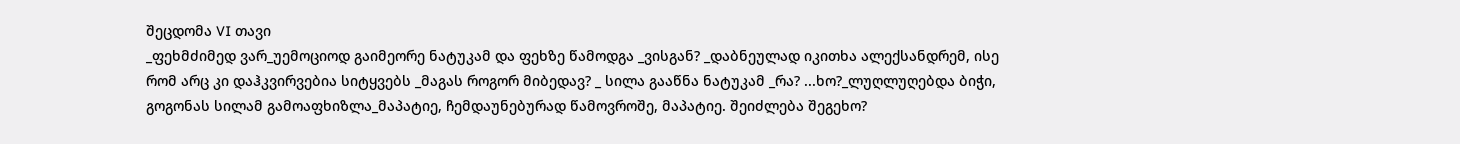შეცდომა VI თავი
_ფეხმძიმედ ვარ_უემოციოდ გაიმეორე ნატუკამ და ფეხზე წამოდგა _ვისგან? _დაბნეულად იკითხა ალექსანდრემ, ისე რომ არც კი დაჰკვირვებია სიტყვებს _მაგას როგორ მიბედავ? _ სილა გააწნა ნატუკამ _რა? ...ხო?_ლუღლუღებდა ბიჭი, გოგონას სილამ გამოაფხიზლა_მაპატიე, ჩემდაუნებურად წამოვროშე, მაპატიე. შეიძლება შეგეხო?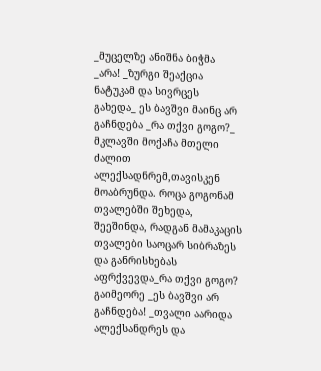_მუცელზე ანიშნა ბიჭმა _არა! _ზურგი შეაქცია ნატუკამ და სივრცეს გახედა_ ეს ბავშვი მაინც არ გაჩნდება _რა თქვი გოგო?_ მკლავში მოქაჩა მთელი ძალით ალექსადნრემ,თავისკენ მოაბრუნდა. როცა გოგონამ თვალებში შეხედა, შეეშინდა, რადგან მამაკაცის თვალები საოცარ სიბრაზეს და განრისხებას აფრქვევდა_რა თქვი გოგო? გაიმეორე _ეს ბავშვი არ გაჩნდება! _თვალი აარიდა ალექსანდრეს და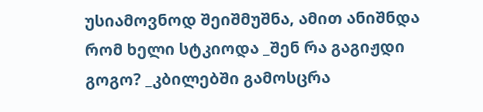უსიამოვნოდ შეიშმუშნა, ამით ანიშნდა რომ ხელი სტკიოდა _შენ რა გაგიჟდი გოგო? _კბილებში გამოსცრა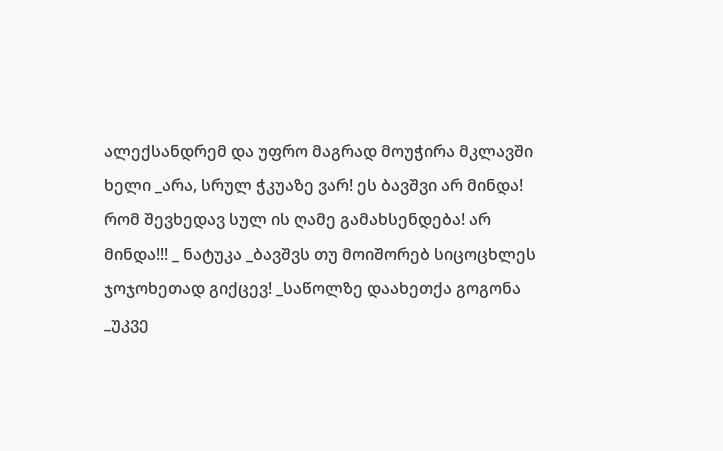ალექსანდრემ და უფრო მაგრად მოუჭირა მკლავში ხელი _არა, სრულ ჭკუაზე ვარ! ეს ბავშვი არ მინდა! რომ შევხედავ სულ ის ღამე გამახსენდება! არ მინდა!!! _ ნატუკა _ბავშვს თუ მოიშორებ სიცოცხლეს ჯოჯოხეთად გიქცევ! _საწოლზე დაახეთქა გოგონა _უკვე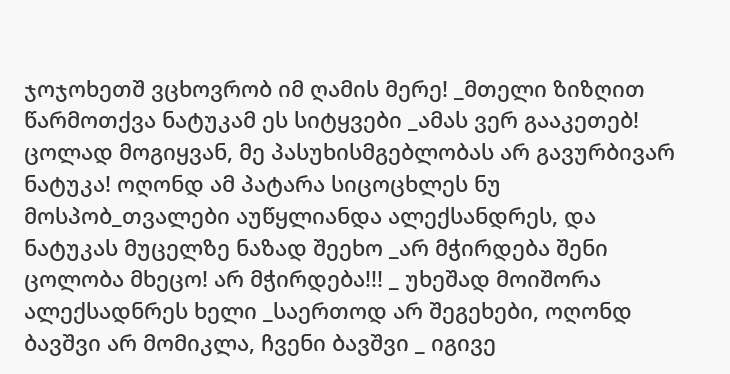ჯოჯოხეთშ ვცხოვრობ იმ ღამის მერე! _მთელი ზიზღით წარმოთქვა ნატუკამ ეს სიტყვები _ამას ვერ გააკეთებ! ცოლად მოგიყვან, მე პასუხისმგებლობას არ გავურბივარ ნატუკა! ოღონდ ამ პატარა სიცოცხლეს ნუ მოსპობ_თვალები აუწყლიანდა ალექსანდრეს, და ნატუკას მუცელზე ნაზად შეეხო _არ მჭირდება შენი ცოლობა მხეცო! არ მჭირდება!!! _ უხეშად მოიშორა ალექსადნრეს ხელი _საერთოდ არ შეგეხები, ოღონდ ბავშვი არ მომიკლა, ჩვენი ბავშვი _ იგივე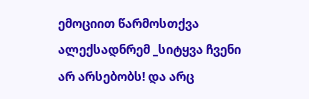ემოციით წარმოსთქვა ალექსადნრემ _სიტყვა ჩვენი არ არსებობს! და არც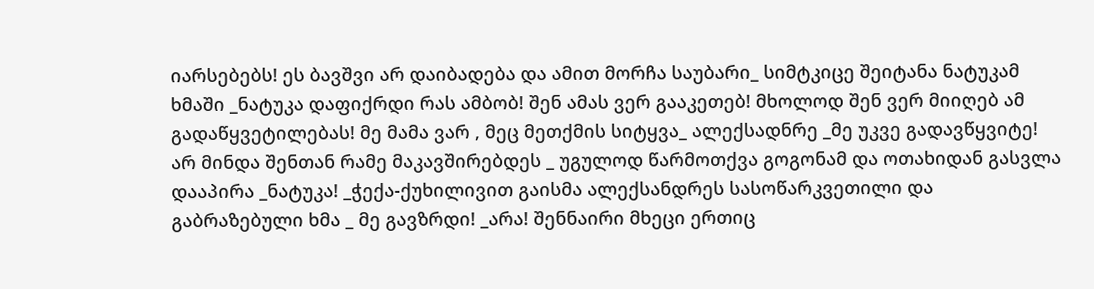იარსებებს! ეს ბავშვი არ დაიბადება და ამით მორჩა საუბარი_ სიმტკიცე შეიტანა ნატუკამ ხმაში _ნატუკა დაფიქრდი რას ამბობ! შენ ამას ვერ გააკეთებ! მხოლოდ შენ ვერ მიიღებ ამ გადაწყვეტილებას! მე მამა ვარ , მეც მეთქმის სიტყვა_ ალექსადნრე _მე უკვე გადავწყვიტე! არ მინდა შენთან რამე მაკავშირებდეს _ უგულოდ წარმოთქვა გოგონამ და ოთახიდან გასვლა დააპირა _ნატუკა! _ჭექა-ქუხილივით გაისმა ალექსანდრეს სასოწარკვეთილი და გაბრაზებული ხმა _ მე გავზრდი! _არა! შენნაირი მხეცი ერთიც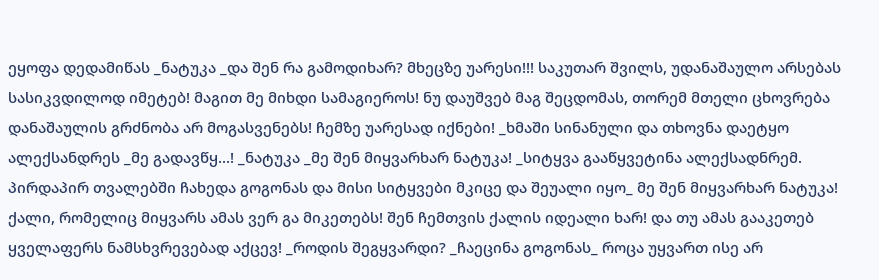ეყოფა დედამიწას _ნატუკა _და შენ რა გამოდიხარ? მხეცზე უარესი!!! საკუთარ შვილს, უდანაშაულო არსებას სასიკვდილოდ იმეტებ! მაგით მე მიხდი სამაგიეროს! ნუ დაუშვებ მაგ შეცდომას, თორემ მთელი ცხოვრება დანაშაულის გრძნობა არ მოგასვენებს! ჩემზე უარესად იქნები! _ხმაში სინანული და თხოვნა დაეტყო ალექსანდრეს _მე გადავწყ...! _ნატუკა _მე შენ მიყვარხარ ნატუკა! _სიტყვა გააწყვეტინა ალექსადნრემ. პირდაპირ თვალებში ჩახედა გოგონას და მისი სიტყვები მკიცე და შეუალი იყო_ მე შენ მიყვარხარ ნატუკა! ქალი, რომელიც მიყვარს ამას ვერ გა მიკეთებს! შენ ჩემთვის ქალის იდეალი ხარ! და თუ ამას გააკეთებ ყველაფერს ნამსხვრევებად აქცევ! _როდის შეგყვარდი? _ჩაეცინა გოგონას_ როცა უყვართ ისე არ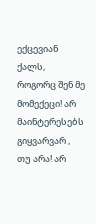ექცევიან ქალს, როგორც შენ მე მომექეცი! არ მაინტერესებს გიყვარვარ , თუ არა! არ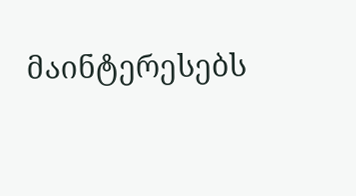მაინტერესებს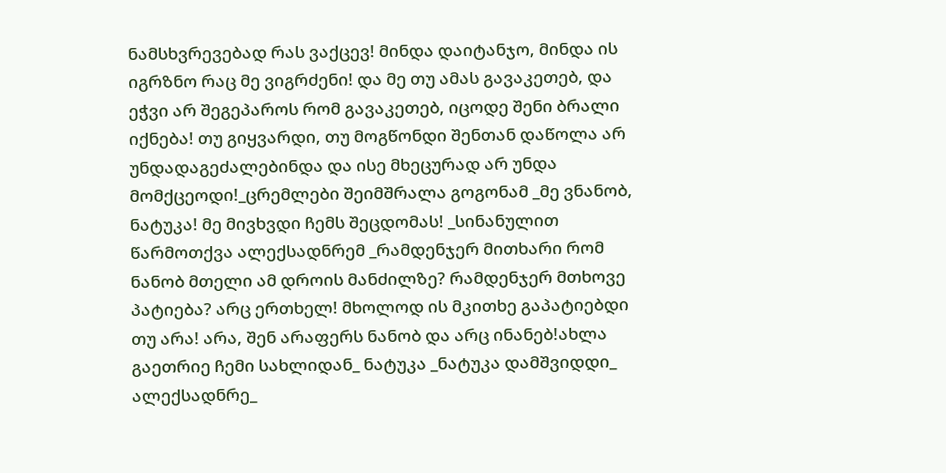ნამსხვრევებად რას ვაქცევ! მინდა დაიტანჯო, მინდა ის იგრზნო რაც მე ვიგრძენი! და მე თუ ამას გავაკეთებ, და ეჭვი არ შეგეპაროს რომ გავაკეთებ, იცოდე შენი ბრალი იქნება! თუ გიყვარდი, თუ მოგწონდი შენთან დაწოლა არ უნდადაგეძალებინდა და ისე მხეცურად არ უნდა მომქცეოდი!_ცრემლები შეიმშრალა გოგონამ _მე ვნანობ, ნატუკა! მე მივხვდი ჩემს შეცდომას! _სინანულით წარმოთქვა ალექსადნრემ _რამდენჯერ მითხარი რომ ნანობ მთელი ამ დროის მანძილზე? რამდენჯერ მთხოვე პატიება? არც ერთხელ! მხოლოდ ის მკითხე გაპატიებდი თუ არა! არა, შენ არაფერს ნანობ და არც ინანებ!ახლა გაეთრიე ჩემი სახლიდან_ ნატუკა _ნატუკა დამშვიდდი_ ალექსადნრე_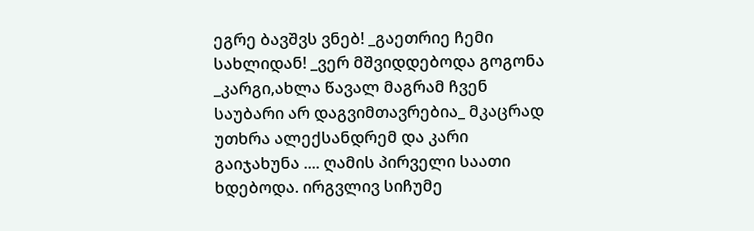ეგრე ბავშვს ვნებ! _გაეთრიე ჩემი სახლიდან! _ვერ მშვიდდებოდა გოგონა _კარგი,ახლა წავალ მაგრამ ჩვენ საუბარი არ დაგვიმთავრებია_ მკაცრად უთხრა ალექსანდრემ და კარი გაიჯახუნა .... ღამის პირველი საათი ხდებოდა. ირგვლივ სიჩუმე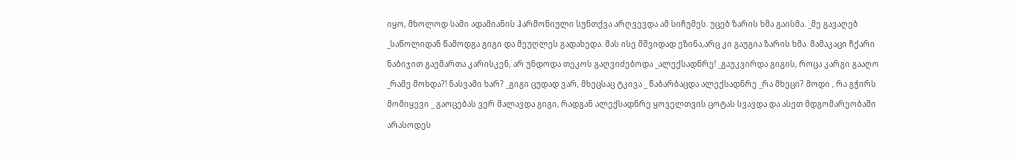იყო, მხოლოდ სამი ადამიანის ჰარმონიული სუნთქვა არღვევდა ამ სიჩუმეს. უცებ ზარის ხმა გაისმა. _მე გავაღებ _საწოლიდან წამოდგა გიგი და მეუღლეს გადახედა. მას ისე მშვიდად ეზინა,არც კი გაუგია ზარის ხმა. მამაკაცი ჩქარი ნაბიჯით გაემართა კარისკენ, არ უნდოდა თეკოს გაღვიძებოდა _ალექსადნრე! _გაუკვირდა გიგის, როცა კარგი გააღო _რამე მოხდა?! ნასვამი ხარ? _გიგი ცუდად ვარ, მხეცსაც ტკივა _ წაბარბაცდა ალექსადნრე _რა მხეცი? მოდი , რა გჭირს მომიყევი _ გაოცებას ვერ მალავდა გიგი, რადგან ალექსადნრე ყოველთვის ცოტას სვავდა და ასეთ მდგომარეობაში არასოდეს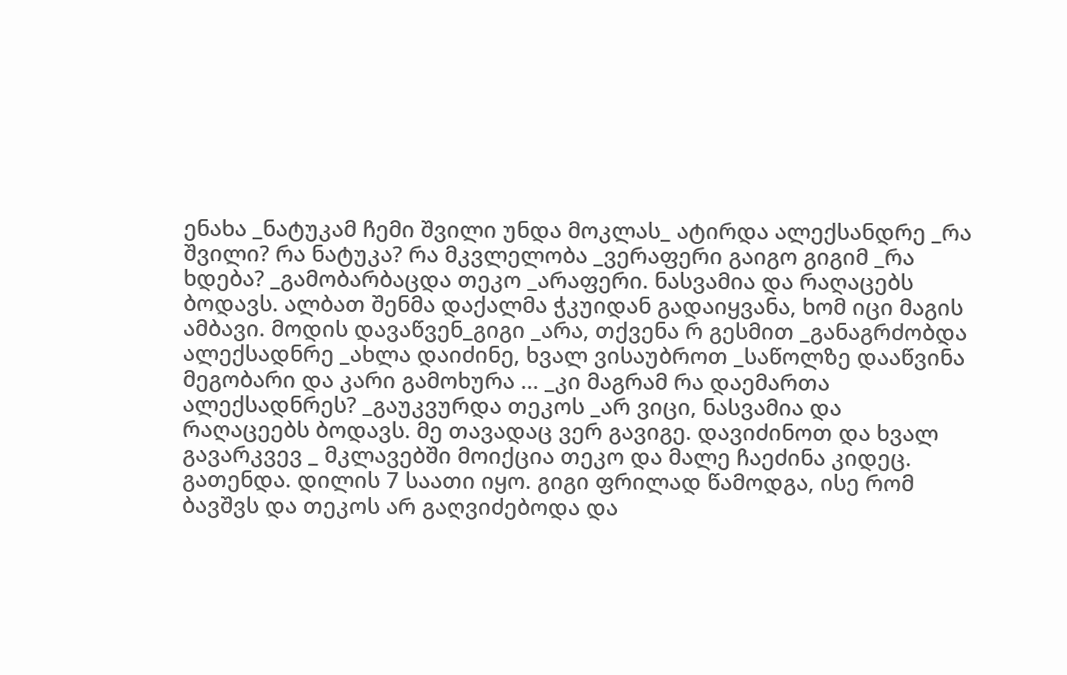ენახა _ნატუკამ ჩემი შვილი უნდა მოკლას_ ატირდა ალექსანდრე _რა შვილი? რა ნატუკა? რა მკვლელობა _ვერაფერი გაიგო გიგიმ _რა ხდება? _გამობარბაცდა თეკო _არაფერი. ნასვამია და რაღაცებს ბოდავს. ალბათ შენმა დაქალმა ჭკუიდან გადაიყვანა, ხომ იცი მაგის ამბავი. მოდის დავაწვენ_გიგი _არა, თქვენა რ გესმით _განაგრძობდა ალექსადნრე _ახლა დაიძინე, ხვალ ვისაუბროთ _საწოლზე დააწვინა მეგობარი და კარი გამოხურა ... _კი მაგრამ რა დაემართა ალექსადნრეს? _გაუკვურდა თეკოს _არ ვიცი, ნასვამია და რაღაცეებს ბოდავს. მე თავადაც ვერ გავიგე. დავიძინოთ და ხვალ გავარკვევ _ მკლავებში მოიქცია თეკო და მალე ჩაეძინა კიდეც. გათენდა. დილის 7 საათი იყო. გიგი ფრილად წამოდგა, ისე რომ ბავშვს და თეკოს არ გაღვიძებოდა და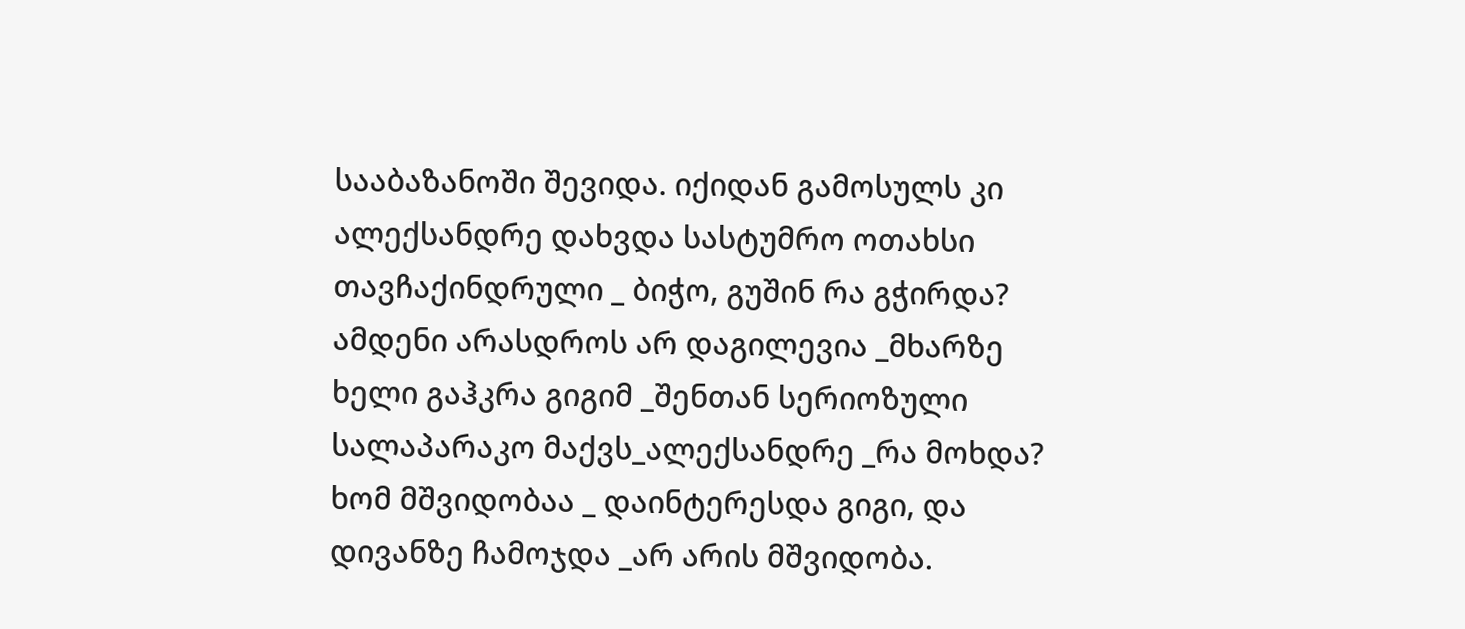სააბაზანოში შევიდა. იქიდან გამოსულს კი ალექსანდრე დახვდა სასტუმრო ოთახსი თავჩაქინდრული _ ბიჭო, გუშინ რა გჭირდა? ამდენი არასდროს არ დაგილევია _მხარზე ხელი გაჰკრა გიგიმ _შენთან სერიოზული სალაპარაკო მაქვს_ალექსანდრე _რა მოხდა? ხომ მშვიდობაა _ დაინტერესდა გიგი, და დივანზე ჩამოჯდა _არ არის მშვიდობა.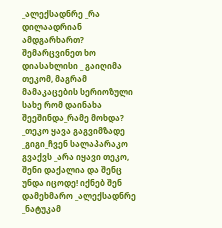_ალექსადნრე _რა დილაადრიან ამდგარხართ? შემარცვინეთ ხო დიასახლისი _ გაიღიმა თეკომ, მაგრამ მამაკაცების სერიოზული სახე რომ დაინახა შეეშინდა_რამე მოხდა? _თეკო ყავა გაგვიმზადე _გიგი_ჩვენ სალაპარაკო გვაქვს _არა იყავი თეკო, შენი დაქალია და შენც უნდა იცოდე! იქნებ შენ დამეხმარო _ალექსადნრე _ნატუკამ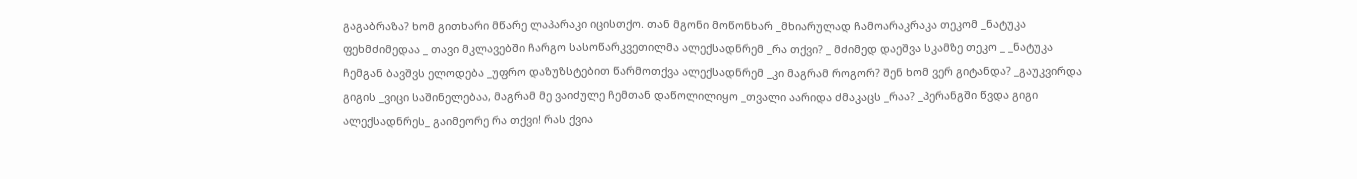გაგაბრაზა? ხომ გითხარი მწარე ლაპარაკი იცისთქო. თან მგონი მოწონხარ _მხიარულად ჩამოარაკრაკა თეკომ _ნატუკა ფეხმძიმედაა _ თავი მკლავებში ჩარგო სასოწარკვეთილმა ალექსადნრემ _რა თქვი? _ მძიმედ დაეშვა სკამზე თეკო _ _ნატუკა ჩემგან ბავშვს ელოდება _უფრო დაზუზსტებით წარმოთქვა ალექსადნრემ _კი მაგრამ როგორ? შენ ხომ ვერ გიტანდა? _გაუკვირდა გიგის _ვიცი საშინელებაა, მაგრამ მე ვაიძულე ჩემთან დაწოლილიყო _თვალი აარიდა ძმაკაცს _რაა? _პერანგში წვდა გიგი ალექსადნრეს_ გაიმეორე რა თქვი! რას ქვია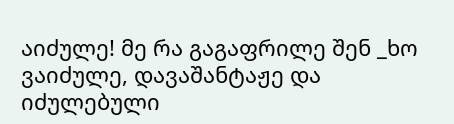აიძულე! მე რა გაგაფრილე შენ _ხო ვაიძულე, დავაშანტაჟე და იძულებული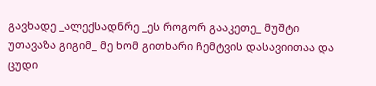გავხადე _ალექსადნრე _ეს როგორ გააკეთე_ მუშტი უთავაზა გიგიმ_ მე ხომ გითხარი ჩემტვის დასავიითაა და ცუდი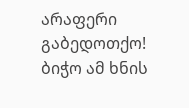არაფერი გაბედოთქო! ბიჭო ამ ხნის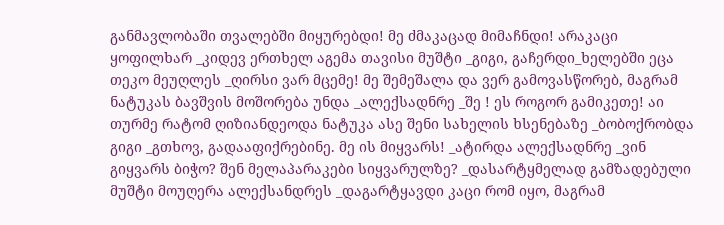განმავლობაში თვალებში მიყურებდი! მე ძმაკაცად მიმაჩნდი! არაკაცი ყოფილხარ _კიდევ ერთხელ აგემა თავისი მუშტი _გიგი, გაჩერდი_ხელებში ეცა თეკო მეუღლეს _ღირსი ვარ მცემე! მე შემეშალა და ვერ გამოვასწორებ, მაგრამ ნატუკას ბავშვის მოშორება უნდა _ალექსადნრე _შე ! ეს როგორ გამიკეთე! აი თურმე რატომ ღიზიანდეოდა ნატუკა ასე შენი სახელის ხსენებაზე _ბობოქრობდა გიგი _გთხოვ, გადააფიქრებინე. მე ის მიყვარს! _ატირდა ალექსადნრე _ვინ გიყვარს ბიჭო? შენ მელაპარაკები სიყვარულზე? _დასარტყმელად გამზადებული მუშტი მოუღერა ალექსანდრეს _დაგარტყავდი კაცი რომ იყო, მაგრამ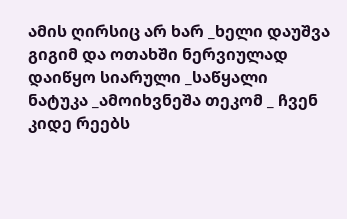ამის ღირსიც არ ხარ _ხელი დაუშვა გიგიმ და ოთახში ნერვიულად დაიწყო სიარული _საწყალი ნატუკა _ამოიხვნეშა თეკომ _ ჩვენ კიდე რეებს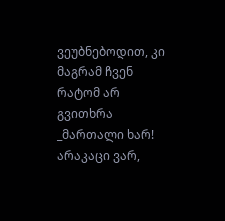ვეუბნებოდით, კი მაგრამ ჩვენ რატომ არ გვითხრა _მართალი ხარ! არაკაცი ვარ,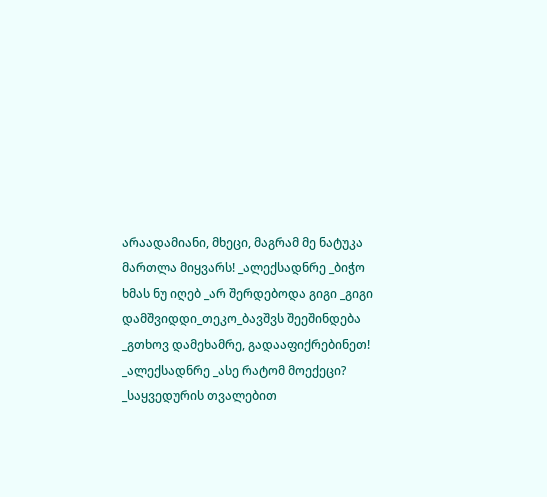არაადამიანი, მხეცი, მაგრამ მე ნატუკა მართლა მიყვარს! _ალექსადნრე _ბიჭო ხმას ნუ იღებ _არ შერდებოდა გიგი _გიგი დამშვიდდი_თეკო_ბავშვს შეეშინდება _გთხოვ დამეხამრე, გადააფიქრებინეთ! _ალექსადნრე _ასე რატომ მოექეცი? _საყვედურის თვალებით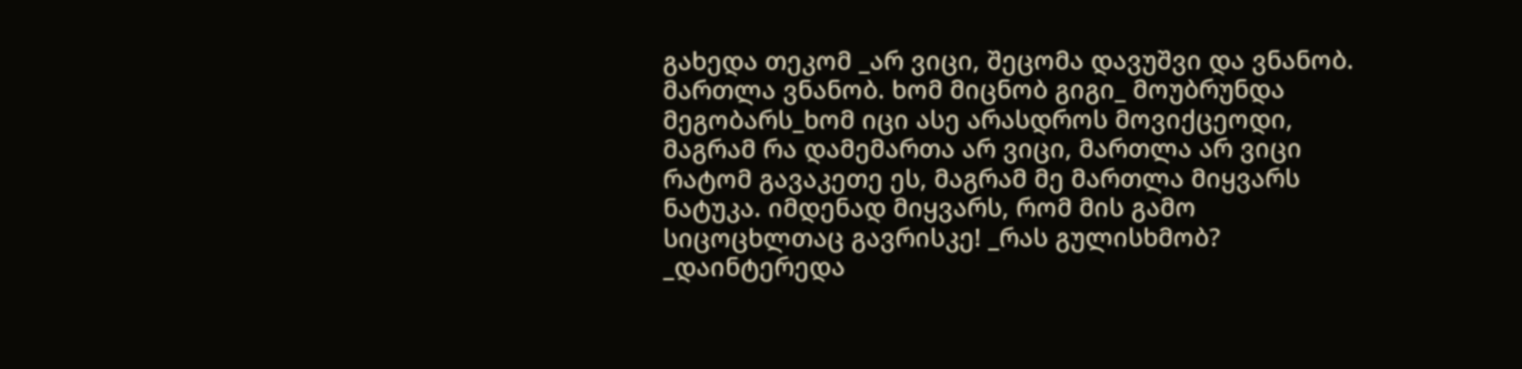გახედა თეკომ _არ ვიცი, შეცომა დავუშვი და ვნანობ. მართლა ვნანობ. ხომ მიცნობ გიგი_ მოუბრუნდა მეგობარს_ხომ იცი ასე არასდროს მოვიქცეოდი, მაგრამ რა დამემართა არ ვიცი, მართლა არ ვიცი რატომ გავაკეთე ეს, მაგრამ მე მართლა მიყვარს ნატუკა. იმდენად მიყვარს, რომ მის გამო სიცოცხლთაც გავრისკე! _რას გულისხმობ? _დაინტერედა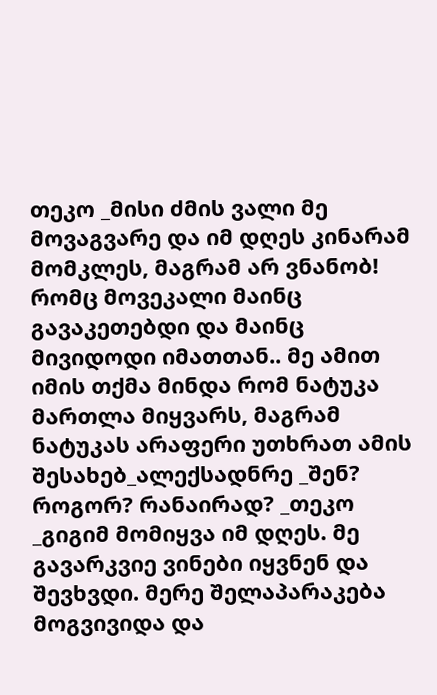თეკო _მისი ძმის ვალი მე მოვაგვარე და იმ დღეს კინარამ მომკლეს, მაგრამ არ ვნანობ! რომც მოვეკალი მაინც გავაკეთებდი და მაინც მივიდოდი იმათთან.. მე ამით იმის თქმა მინდა რომ ნატუკა მართლა მიყვარს, მაგრამ ნატუკას არაფერი უთხრათ ამის შესახებ_ალექსადნრე _შენ? როგორ? რანაირად? _თეკო _გიგიმ მომიყვა იმ დღეს. მე გავარკვიე ვინები იყვნენ და შევხვდი. მერე შელაპარაკება მოგვივიდა და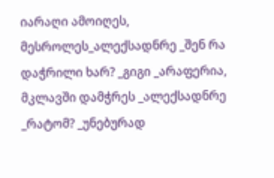იარაღი ამოიღეს, მესროლეს_ალექსადნრე _შენ რა დაჭრილი ხარ? _გიგი _არაფერია, მკლავში დამჭრეს _ალექსადნრე _რატომ? _უნებურად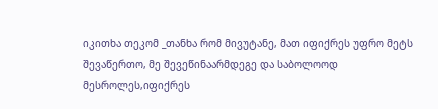იკითხა თეკომ _თანხა რომ მივუტანე, მათ იფიქრეს უფრო მეტს შევაწერთო, მე შევეწინაარმდეგე და საბოლოოდ მესროლეს,იფიქრეს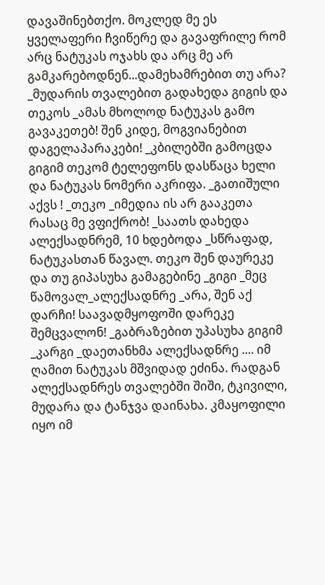დავაშინებთქო. მოკლედ მე ეს ყველაფერი ჩვიწერე და გავაფრილე რომ არც ნატუკას ოჯახს და არც მე არ გამკარებოდნენ...დამეხამრებით თუ არა? _მუდარის თვალებით გადახედა გიგის და თეკოს _ამას მხოლოდ ნატუკას გამო გავაკეთებ! შენ კიდე, მოგვიანებით დაგელაპარაკები! _კბილებში გამოცდა გიგიმ თეკომ ტელეფონს დასწაცა ხელი და ნატუკას ნომერი აკრიფა. _გათიშული აქვს ! _თეკო _იმედია ის არ გააკეთა რასაც მე ვფიქრობ! _საათს დახედა ალექსადნრემ, 10 ხდებოდა _სწრაფად, ნატუკასთან წავალ. თეკო შენ დაურეკე და თუ გიპასუხა გამაგებინე _გიგი _მეც წამოვალ_ალექსადნრე _არა, შენ აქ დარჩი! საავადმყოფოში დარეკე შემცვალონ! _გაბრაზებით უპასუხა გიგიმ _კარგი _დაეთანხმა ალექსადნრე .... იმ ღამით ნატუკას მშვიდად ეძინა. რადგან ალექსადნრეს თვალებში შიში, ტკივილი, მუდარა და ტანჯვა დაინახა. კმაყოფილი იყო იმ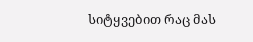სიტყვებით რაც მას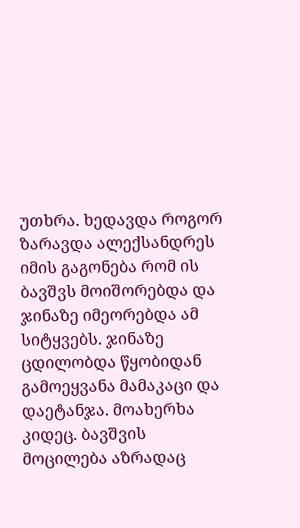უთხრა. ხედავდა როგორ ზარავდა ალექსანდრეს იმის გაგონება რომ ის ბავშვს მოიშორებდა და ჯინაზე იმეორებდა ამ სიტყვებს. ჯინაზე ცდილობდა წყობიდან გამოეყვანა მამაკაცი და დაეტანჯა. მოახერხა კიდეც. ბავშვის მოცილება აზრადაც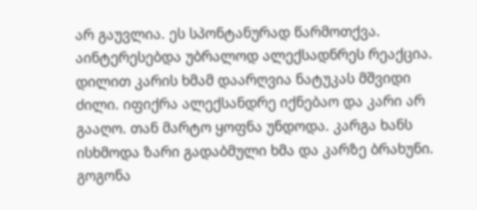არ გაუვლია. ეს სპონტანურად წარმოთქვა. აინტერესებდა უბრალოდ ალექსადნრეს რეაქცია. დილით კარის ხმამ დაარღვია ნატუკას მშვიდი ძილი. იფიქრა ალექსანდრე იქნებაო და კარი არ გააღო. თან მარტო ყოფნა უნდოდა. კარგა ხანს ისხმოდა ზარი გადაბმული ხმა და კარზე ბრახუნი. გოგონა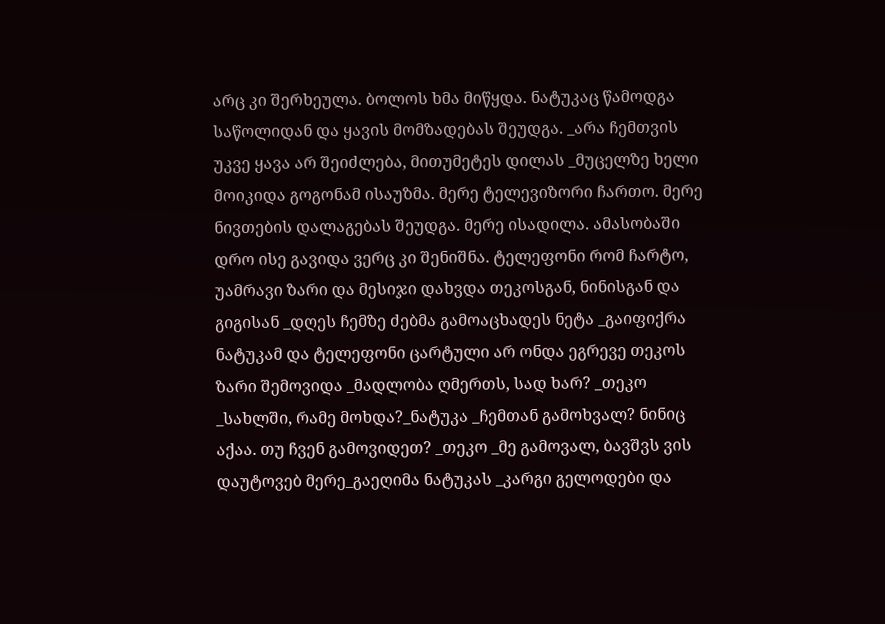არც კი შერხეულა. ბოლოს ხმა მიწყდა. ნატუკაც წამოდგა საწოლიდან და ყავის მომზადებას შეუდგა. _არა ჩემთვის უკვე ყავა არ შეიძლება, მითუმეტეს დილას _მუცელზე ხელი მოიკიდა გოგონამ ისაუზმა. მერე ტელევიზორი ჩართო. მერე ნივთების დალაგებას შეუდგა. მერე ისადილა. ამასობაში დრო ისე გავიდა ვერც კი შენიშნა. ტელეფონი რომ ჩარტო, უამრავი ზარი და მესიჯი დახვდა თეკოსგან, ნინისგან და გიგისან _დღეს ჩემზე ძებმა გამოაცხადეს ნეტა _გაიფიქრა ნატუკამ და ტელეფონი ცარტული არ ონდა ეგრევე თეკოს ზარი შემოვიდა _მადლობა ღმერთს, სად ხარ? _თეკო _სახლში, რამე მოხდა?_ნატუკა _ჩემთან გამოხვალ? ნინიც აქაა. თუ ჩვენ გამოვიდეთ? _თეკო _მე გამოვალ, ბავშვს ვის დაუტოვებ მერე_გაეღიმა ნატუკას _კარგი გელოდები და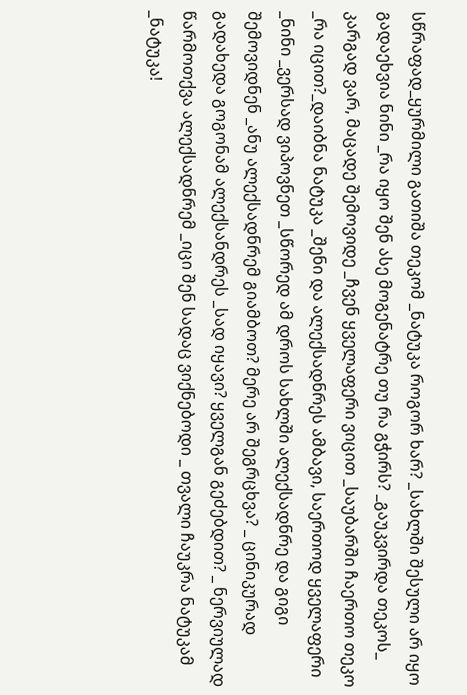სწრაფად_ყურმილი გათიშა თეკომ _ნატუკა როგორ ხარ? _სახლში შესული არ იყო გადაეხვია ნინი _რა იყო შენ ასე მოგენატრე თუ რა გჭირს? _გაუკვირდა თეკოს_ კარგად ვარ, მაცადე შემოვიდე _ჩვენ ყველაფერი ვიცით _საუბარში ჩაერთო თეკო _რა იცით?_დაიბნა ნატუკა _შენი და ალექსადნრეს ამბავი, საერთოდ ყველაფერი _ნინი _ვერსად ვიპოვნეთ _სწორედ ამ დროს სახლში ალექსადნრე და გიგი შემოვიდნენ _ანუ ალექსადნრემ გიამბოთ? მერე არ შეგრცხვა? _ ცინიკურად გადახედა გოგონამ ალექსანდრეს _სად იყავი? ყველგან გეძებდით? _ ნერვიულად წარმოთქვა ალექსადნრემ _იცი შენ სადაც ვიქნებოდი _ თვალი ჩაუკრა ნატუკამ _ნატუკა!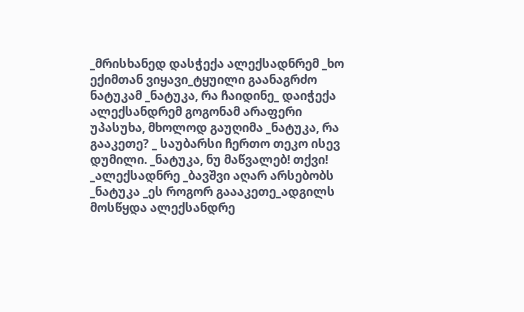_მრისხანედ დასჭექა ალექსადნრემ _ხო ექიმთან ვიყავი_ტყუილი გაანაგრძო ნატუკამ _ნატუკა, რა ჩაიდინე_ დაიჭექა ალექსანდრემ გოგონამ არაფერი უპასუხა, მხოლოდ გაუღიმა _ნატუკა, რა გააკეთე? _ საუბარსი ჩერთო თეკო ისევ დუმილი. _ნატუკა, ნუ მაწვალებ! თქვი! _ალექსადნრე _ბავშვი აღარ არსებობს _ნატუკა _ეს როგორ გაააკეთე_ადგილს მოსწყდა ალექსანდრე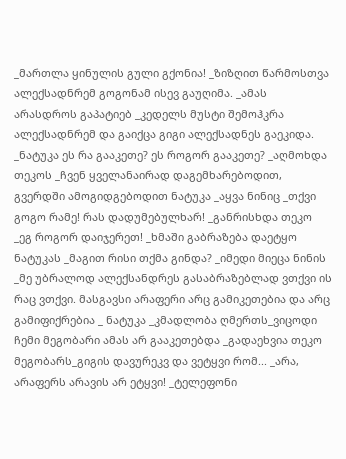_მართლა ყინულის გული გქონია! _ზიზღით წარმოსთვა ალექსადნრემ გოგონამ ისევ გაუღიმა. _ამას არასდროს გაპატიებ _კედელს მუსტი შემოჰკრა ალექსადნრემ და გაიქცა გიგი ალექსადნეს გაეკიდა. _ნატუკა ეს რა გააკეთე? ეს როგორ გააკეთე? _აღმოხდა თეკოს _ჩვენ ყველანაირად დაგემხარებოდით, გვერდში ამოგიდგებოდით ნატუკა _აყვა ნინიც _თქვი გოგო რამე! რას დადუმებულხარ! _განრისხდა თეკო _ეგ როგორ დაიჯერეთ! _ხმაში გაბრაზება დაეტყო ნატუკას _მაგით რისი თქმა გინდა? _იმედი მიეცა ნინის _მე უბრალოდ ალექსანდრეს გასაბრაზებლად ვთქვი ის რაც ვთქვი. მასგავსი არაფერი არც გამიკეთებია და არც გამიფიქრებია _ ნატუკა _კმადლობა ღმერთს_ვიცოდი ჩემი მეგობარი ამას არ გააკეთებდა _გადაეხვია თეკო მეგობარს_გიგის დავურეკვ და ვეტყვი რომ... _არა, არაფერს არავის არ ეტყვი! _ტელეფონი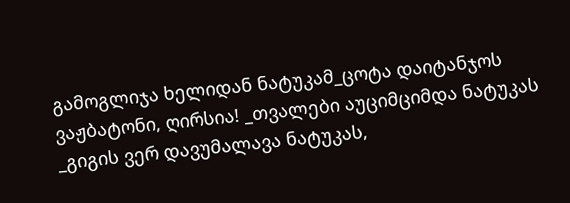გამოგლიჯა ხელიდან ნატუკამ_ცოტა დაიტანჯოს ვაჟბატონი, ღირსია! _თვალები აუციმციმდა ნატუკას _გიგის ვერ დავუმალავა ნატუკას,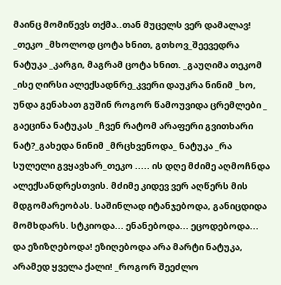მაინც მომიწევს თქმა..თან მუცელს ვერ დამალავ! _თეკო _მხოლოდ ცოტა ხნით, გთხოვ_შეევედრა ნატუკა _კარგი, მაგრამ ცოტა ხნით. _გაუღიმა თეკომ _ისე ღირსი ალექსადნრე_კვერი დაუკრა ნინიმ _ხო, უნდა გენახათ გუშინ როგორ წამოუვიდა ცრემლები _ გაეცინა ნატუკას _ჩვენ რატომ არაფერი გვითხარი ნატ?_გახედა ნინიმ _მრცხვენოდა_ ნატუკა _რა სულელი გვყავხარ_თეკო ..... ის დღე მძიმე აღმოჩნდა ალექსანდრესთვის. მძიმე კიდევ ვერ აღწერს მის მდგომარეობას. საშინლად იტანჯებოდა, განიცდიდა მომხდარს. სტკიოდა... ენანებოდა... ეცოდებოდა... და ეზიზღებოდა! ეზიღებოდა არა მარტი ნატუკა, არამედ ყველა ქალი! _როგორ შეეძლო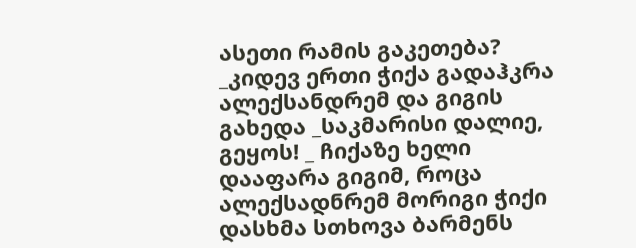ასეთი რამის გაკეთება? _კიდევ ერთი ჭიქა გადაჰკრა ალექსანდრემ და გიგის გახედა _საკმარისი დალიე, გეყოს! _ ჩიქაზე ხელი დააფარა გიგიმ, როცა ალექსადნრემ მორიგი ჭიქი დასხმა სთხოვა ბარმენს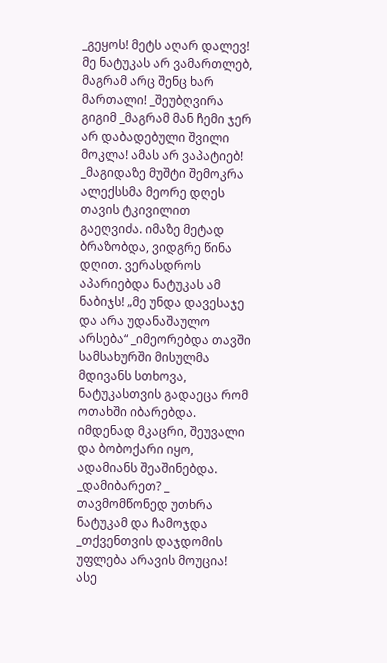_გეყოს! მეტს აღარ დალევ! მე ნატუკას არ ვამართლებ, მაგრამ არც შენც ხარ მართალი! _შეუბღვირა გიგიმ _მაგრამ მან ჩემი ჯერ არ დაბადებული შვილი მოკლა! ამას არ ვაპატიებ! _მაგიდაზე მუშტი შემოკრა ალექსსმა მეორე დღეს თავის ტკივილით გაეღვიძა. იმაზე მეტად ბრაზობდა, ვიდგრე წინა დღით. ვერასდროს აპარიებდა ნატუკას ამ ნაბიჯს! „მე უნდა დავესაჯე და არა უდანაშაულო არსება“ _იმეორებდა თავში სამსახურში მისულმა მდივანს სთხოვა, ნატუკასთვის გადაეცა რომ ოთახში იბარებდა. იმდენად მკაცრი, შეუვალი და ბობოქარი იყო, ადამიანს შეაშინებდა. _დამიბარეთ? _ თავმომწონედ უთხრა ნატუკამ და ჩამოჯდა _თქვენთვის დაჯდომის უფლება არავის მოუცია! ასე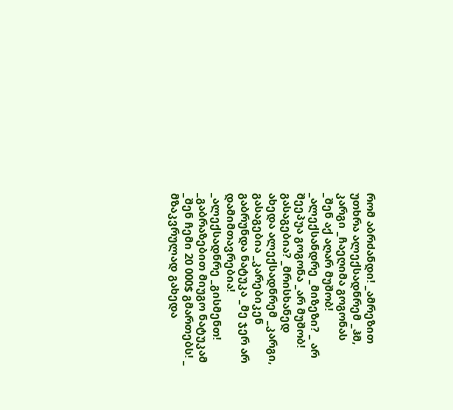რომ აბრძანდი! _ამრეზით უთხრა ალექსადნრემ _ჰმ, კარგი _ჩაეღიმა გოგონას _შენ აქ აღარ მუშობ! _ალექსანდრე _მიზეზი? _ არ შეეპუა გოგონა _არ მუშობ! გასაგებია? _მრისხანედ ახედა ალექსადნრემ _კარგი, გასაგებია _კარებიკენ გაბრუნდა ნატუკა _მე ჯერ არ დამიმთავრებია! _ალექსადნრე _გისმენთ! _გაბრაზებით მიუგო ნატუკამ _შენ ჩემი 20 000$ გმართებს! _ მზაკვრულად გახედა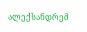ალექსანდრემ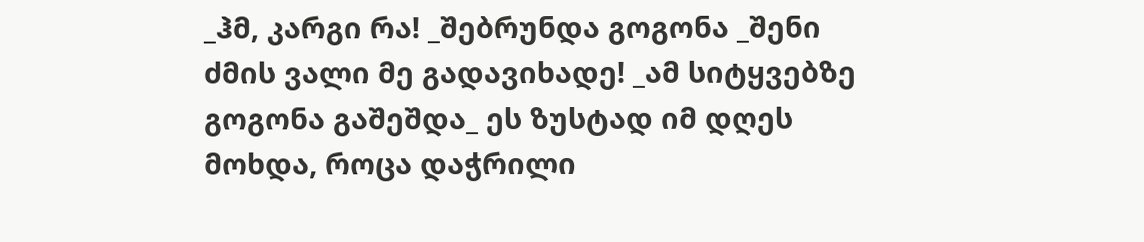_ჰმ, კარგი რა! _შებრუნდა გოგონა _შენი ძმის ვალი მე გადავიხადე! _ამ სიტყვებზე გოგონა გაშეშდა_ ეს ზუსტად იმ დღეს მოხდა, როცა დაჭრილი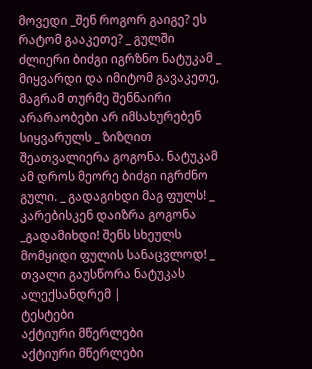მოვედი _შენ როგორ გაიგე? ეს რატომ გააკეთე? _ გულში ძლიერი ბიძგი იგრზნო ნატუკამ _ მიყვარდი და იმიტომ გავაკეთე, მაგრამ თურმე შენნაირი არარაობები არ იმსახურებენ სიყვარულს _ ზიზღით შეათვალიერა გოგონა. ნატუკამ ამ დროს მეორე ბიძგი იგრძნო გული. _ გადაგიხდი მაგ ფულს! _ კარებისკენ დაიზრა გოგონა _გადამიხდი! შენს სხეულს მომყიდი ფულის სანაცვლოდ! _ თვალი გაუსწორა ნატუკას ალექსანდრემ |
ტესტები
აქტიური მწერლები
აქტიური მწერლები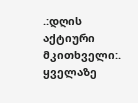.:დღის აქტიური მკითხველი:.
ყველაზე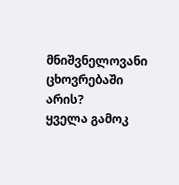მნიშვნელოვანი ცხოვრებაში არის?
ყველა გამოკ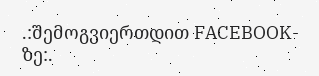.:შემოგვიერთდით FACEBOOK-ზე:.